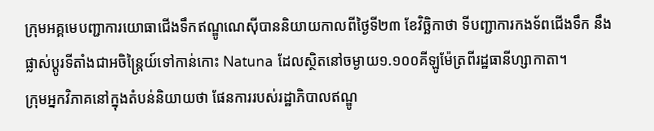ក្រុមអគ្គមេបញ្ជាការយោធាជើងទឹកឥណ្ឌូណេស៊ីបាននិយាយកាលពីថ្ងៃទី២៣ ខែវិច្ឆិកាថា ទីបញ្ជាការកងទ័ពជើងទឹក នឹងផ្លាស់ប្តូរទីតាំងជាអចិន្រ្តៃយ៍ទៅកាន់កោះ Natuna ដែលស្ថិតនៅចម្ងាយ១.១០០គីឡូម៉ែត្រពីរដ្ឋធានីហ្សាកាតា។
ក្រុមអ្នកវិភាគនៅក្នុងតំបន់និយាយថា ផែនការរបស់រដ្ឋាភិបាលឥណ្ឌូ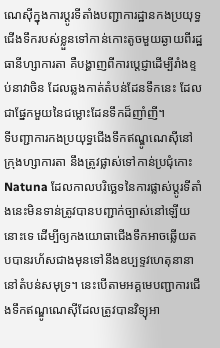ណេស៊ីក្នុងការប្តូរទីតាំងបញ្ជាការដ្ឋានកងប្រយុទ្ធជើងទឹករបស់ខ្លួនទៅកាន់កោះតូចមួយឆ្ងាយពីរដ្ឋធានីហ្សាការតា គឺបង្ហាញពីការបេ្តជ្ញាដើម្បីរាំងខ្ទប់នាវាចិន ដែលឆ្លងកាត់តំបន់ដែនទឹកនេះ ដែលជាផ្នែកមួយនៃជម្លោះដែនទឹកដ៏ញាំញី។
ទីបញ្ជាការកងប្រយុទ្ធជើងទឹកឥណ្ឌូណេស៊ីនៅក្រុងហ្សាការតា នឹងត្រូវផ្លាស់ទៅកាន់ប្រជុំកោះ Natuna ដែលកាលបរិច្ឆេទនៃការផ្លាស់ប្តូរទីតាំងនេះមិនទាន់ត្រូវបានបញ្ជាក់ច្បាស់នៅឡើយនោះទេ ដើម្បីឲ្យកងយោធាជើងទឹកអាចឆ្លើយតបបានរហ័សជាងមុនទៅនឹងឧប្បទ្ទវហេតុនានានៅតំបន់សមុទ្រ។ នេះបើតាមអគ្គមេបញ្ជាការជើងទឹកឥណ្ឌូណេស៊ីដែលត្រូវបានវិទ្យុអា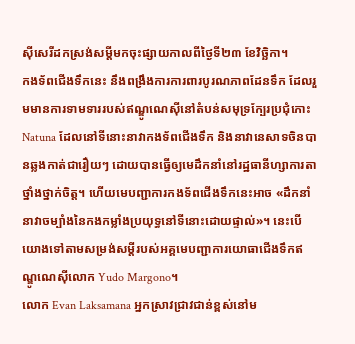ស៊ីសេរីដកស្រង់សម្តីមកចុះផ្សាយកាលពីថ្ងៃទី២៣ ខែវិច្ឆិកា។
កងទ័ពជើងទឹកនេះ នឹងពង្រឹងការការពារបូរណភាពដែនទឹក ដែលរួមមានការទាមទាររបស់ឥណ្ឌូណេស៊ីនៅតំបន់សមុទ្រក្បែរប្រជុំកោះ Natuna ដែលនៅទីនោះនាវាកងទ័ពជើងទឹក និងនាវានេសាទចិនបានឆ្លងកាត់ជារឿយៗ ដោយបានធ្វើឲ្យមេដឹកនាំនៅរដ្ឋធានីហ្សាការតាថ្នាំងថ្នាក់ចិត្ត។ ហើយមេបញ្ជាការកងទ័ពជើងទឹកនេះអាច «ដឹកនាំនាវាចម្បាំងនៃកងកម្លាំងប្រយុទ្ធនៅទីនោះដោយផ្ទាល់»។ នេះបើយោងទៅតាមសម្រង់សម្តីរបស់អគ្គមេបញ្ជាការយោធាជើងទឹកឥណ្ឌូណេស៊ីលោក Yudo Margono។
លោក Evan Laksamana អ្នកស្រាវជ្រាវជាន់ខ្ពស់នៅម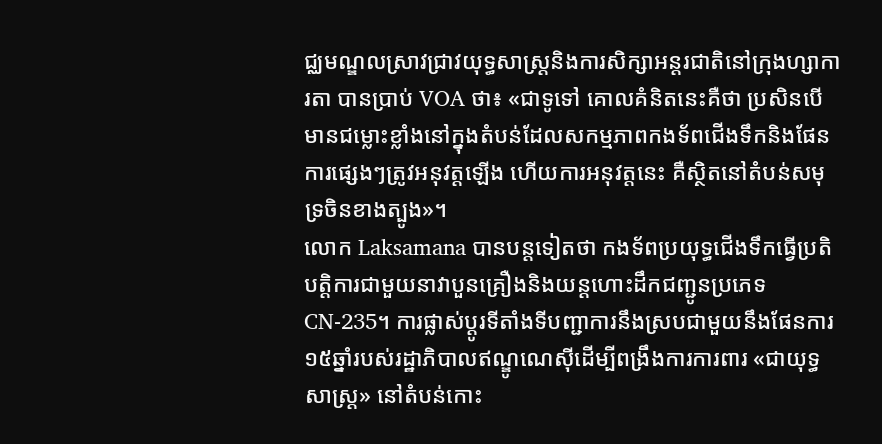ជ្ឈមណ្ឌលស្រាវជ្រាវយុទ្ធសាស្រ្តនិងការសិក្សាអន្តរជាតិនៅក្រុងហ្សាការតា បានប្រាប់ VOA ថា៖ «ជាទូទៅ គោលគំនិតនេះគឺថា ប្រសិនបើមានជម្លោះខ្លាំងនៅក្នុងតំបន់ដែលសកម្មភាពកងទ័ពជើងទឹកនិងផែនការផ្សេងៗត្រូវអនុវត្តឡើង ហើយការអនុវត្តនេះ គឺស្ថិតនៅតំបន់សមុទ្រចិនខាងត្បូង»។
លោក Laksamana បានបន្តទៀតថា កងទ័ពប្រយុទ្ធជើងទឹកធ្វើប្រតិបត្តិការជាមួយនាវាបួនគ្រឿងនិងយន្តហោះដឹកជញ្ជូនប្រភេទ CN-235។ ការផ្លាស់ប្តូរទីតាំងទីបញ្ជាការនឹងស្របជាមួយនឹងផែនការ១៥ឆ្នាំរបស់រដ្ឋាភិបាលឥណ្ឌូណេស៊ីដើម្បីពង្រឹងការការពារ «ជាយុទ្ធសាស្រ្ត» នៅតំបន់កោះ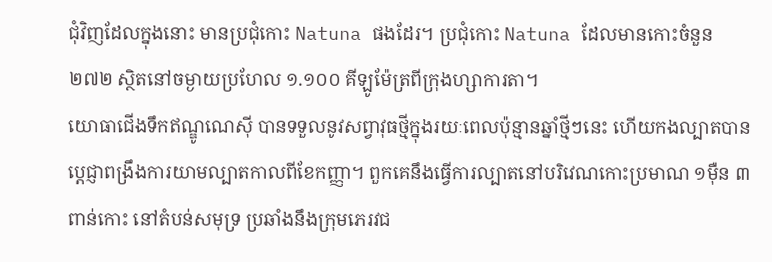ជុំវិញដែលក្នុងនោះ មានប្រជុំកោះ Natuna ផងដែរ។ ប្រជុំកោះ Natuna ដែលមានកោះចំនួន ២៧២ ស្ថិតនៅចម្ងាយប្រហែល ១.១០០ គីឡូម៉ែត្រពីក្រុងហ្សាការតា។
យោធាជើងទឹកឥណ្ឌូណេស៊ី បានទទួលនូវសព្វាវុធថ្មីក្នុងរយៈពេលប៉ុន្មានឆ្នាំថ្មីៗនេះ ហើយកងល្បាតបានប្តេជ្ញាពង្រឹងការយាមល្បាតកាលពីខែកញ្ញា។ ពួកគេនឹងធ្វើការល្បាតនៅបរិវេណកោះប្រមាណ ១ម៉ឺន ៣ពាន់កោះ នៅតំបន់សមុទ្រ ប្រឆាំងនឹងក្រុមភេរវជ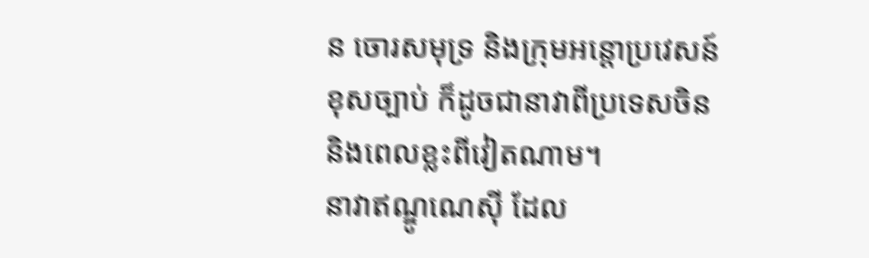ន ចោរសមុទ្រ និងក្រុមអន្តោប្រវេសន៍ខុសច្បាប់ ក៏ដូចជានាវាពីប្រទេសចិននិងពេលខ្លះពីវៀតណាម។
នាវាឥណ្ឌូណេស៊ី ដែល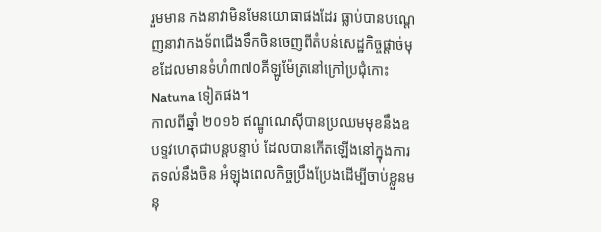រួមមាន កងនាវាមិនមែនយោធាផងដែរ ធ្លាប់បានបណ្តេញនាវាកងទ័ពជើងទឹកចិនចេញពីតំបន់សេដ្ឋកិច្ចផ្តាច់មុខដែលមានទំហំ៣៧០គីឡូម៉ែត្រនៅក្រៅប្រជុំកោះ Natuna ទៀតផង។
កាលពីឆ្នាំ ២០១៦ ឥណ្ឌូណេស៊ីបានប្រឈមមុខនឹងឧបទ្ទវហេតុជាបន្តបន្ទាប់ ដែលបានកើតឡើងនៅក្នុងការតទល់នឹងចិន អំឡុងពេលកិច្ចប្រឹងប្រែងដើម្បីចាប់ខ្លួនមនុ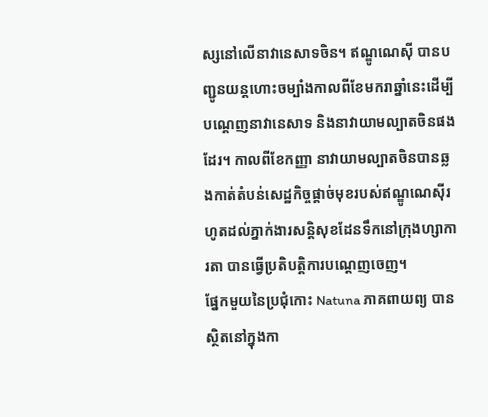ស្សនៅលើនាវានេសាទចិន។ ឥណ្ឌូណេស៊ី បានបញ្ជូនយន្តហោះចម្បាំងកាលពីខែមករាឆ្នាំនេះដើម្បីបណ្តេញនាវានេសាទ និងនាវាយាមល្បាតចិនផងដែរ។ កាលពីខែកញ្ញា នាវាយាមល្បាតចិនបានឆ្លងកាត់តំបន់សេដ្ឋកិច្ចផ្តាច់មុខរបស់ឥណ្ឌូណេស៊ីរហូតដល់ភ្នាក់ងារសន្តិសុខដែនទឹកនៅក្រុងហ្សាការតា បានធ្វើប្រតិបត្តិការបណ្តេញចេញ។
ផ្នែកមួយនៃប្រជុំកោះ Natuna ភាគពាយព្យ បានស្ថិតនៅក្នុងកា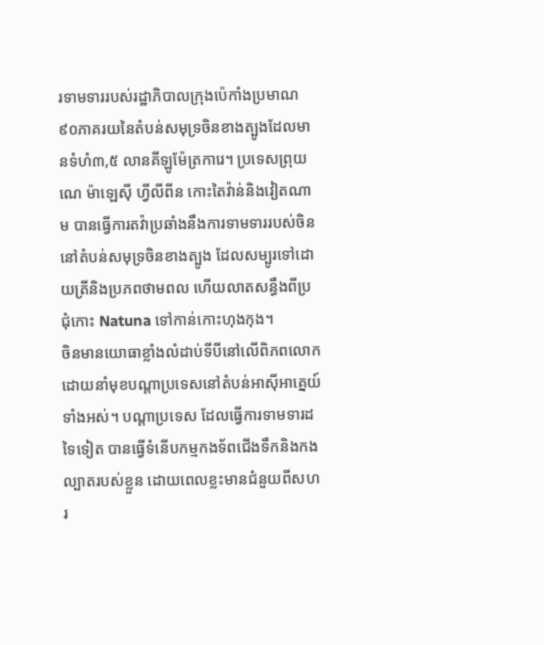រទាមទាររបស់រដ្ឋាភិបាលក្រុងប៉េកាំងប្រមាណ ៩០ភាគរយនៃតំបន់សមុទ្រចិនខាងត្បូងដែលមានទំហំ៣,៥ លានគីឡូម៉ែត្រការេ។ ប្រទេសព្រុយណេ ម៉ាឡេស៊ី ហ្វីលីពីន កោះតៃវ៉ាន់និងវៀតណាម បានធ្វើការតវ៉ាប្រឆាំងនឹងការទាមទាររបស់ចិននៅតំបន់សមុទ្រចិនខាងត្បូង ដែលសម្បូរទៅដោយត្រីនិងប្រភពថាមពល ហើយលាតសន្ធឹងពីប្រជុំកោះ Natuna ទៅកាន់កោះហុងកុង។
ចិនមានយោធាខ្លាំងលំដាប់ទីបីនៅលើពិភពលោក ដោយនាំមុខបណ្តាប្រទេសនៅតំបន់អាស៊ីអាគ្នេយ៍ទាំងអស់។ បណ្តាប្រទេស ដែលធ្វើការទាមទារដទៃទៀត បានធ្វើទំនើបកម្មកងទ័ពជើងទឹកនិងកងល្បាតរបស់ខ្លួន ដោយពេលខ្លះមានជំនួយពីសហរ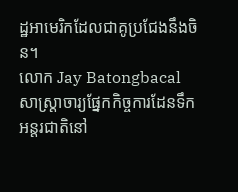ដ្ឋអាមេរិកដែលជាគូប្រជែងនឹងចិន។
លោក Jay Batongbacal សាស្រ្តាចារ្យផ្នែកកិច្ចការដែនទឹកអន្តរជាតិនៅ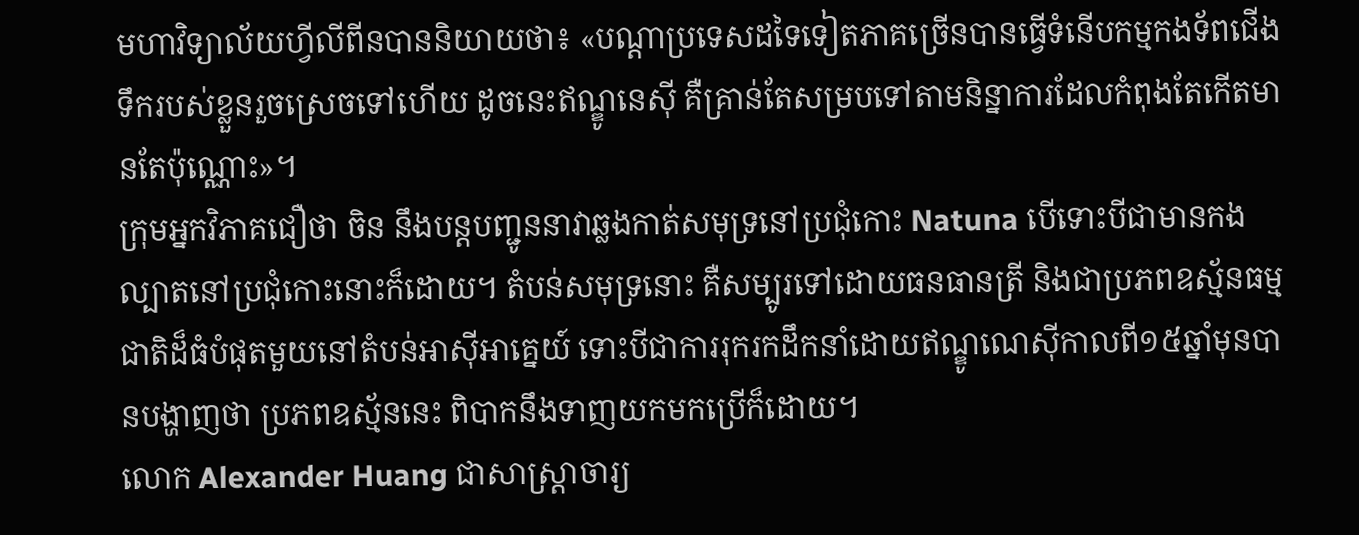មហាវិទ្យាល័យហ្វីលីពីនបាននិយាយថា៖ «បណ្តាប្រទេសដទៃទៀតភាគច្រើនបានធ្វើទំនើបកម្មកងទ័ពជើងទឹករបស់ខ្លួនរួចស្រេចទៅហើយ ដូចនេះឥណ្ឌូនេស៊ី គឺគ្រាន់តែសម្របទៅតាមនិន្នាការដែលកំពុងតែកើតមានតែប៉ុណ្ណោះ»។
ក្រុមអ្នកវិភាគជឿថា ចិន នឹងបន្តបញ្ជូននាវាឆ្លងកាត់សមុទ្រនៅប្រជុំកោះ Natuna បើទោះបីជាមានកងល្បាតនៅប្រជុំកោះនោះក៏ដោយ។ តំបន់សមុទ្រនោះ គឺសម្បូរទៅដោយធនធានត្រី និងជាប្រភពឧស្ម័នធម្មជាតិដ៏ធំបំផុតមួយនៅតំបន់អាស៊ីអាគ្នេយ៍ ទោះបីជាការរុករកដឹកនាំដោយឥណ្ឌូណេស៊ីកាលពី១៥ឆ្នាំមុនបានបង្ហាញថា ប្រភពឧស្ម័ននេះ ពិបាកនឹងទាញយកមកប្រើក៏ដោយ។
លោក Alexander Huang ជាសាស្រ្តាចារ្យ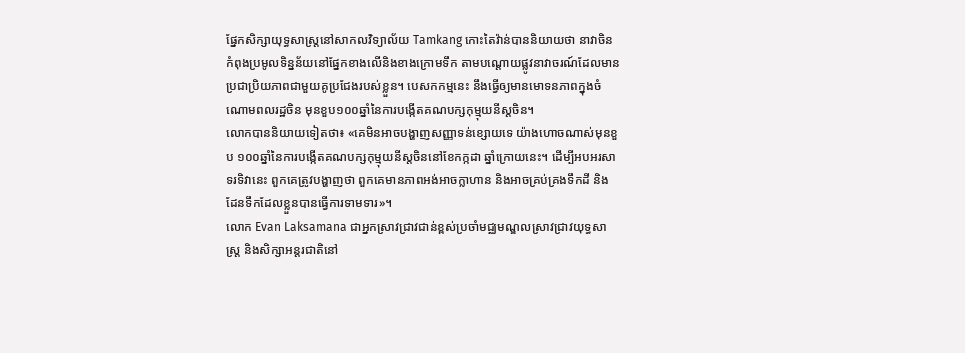ផ្នែកសិក្សាយុទ្ធសាស្រ្តនៅសាកលវិទ្យាល័យ Tamkang កោះតៃវ៉ាន់បាននិយាយថា នាវាចិនកំពុងប្រមូលទិន្នន័យនៅផ្នែកខាងលើនិងខាងក្រោមទឹក តាមបណ្តោយផ្លូវនាវាចរណ៍ដែលមានប្រជាប្រិយភាពជាមួយគូប្រជែងរបស់ខ្លួន។ បេសកកម្មនេះ នឹងធ្វើឲ្យមានមោទនភាពក្នុងចំណោមពលរដ្ឋចិន មុនខួប១០០ឆ្នាំនៃការបង្កើតគណបក្សកុម្មុយនីស្តចិន។
លោកបាននិយាយទៀតថា៖ «គេមិនអាចបង្ហាញសញ្ញាទន់ខ្សោយទេ យ៉ាងហោចណាស់មុនខួប ១០០ឆ្នាំនៃការបង្កើតគណបក្សកុម្មុយនីស្តចិននៅខែកក្កដា ឆ្នាំក្រោយនេះ។ ដើម្បីអបអរសាទរទិវានេះ ពួកគេត្រូវបង្ហាញថា ពួកគេមានភាពអង់អាចក្លាហាន និងអាចគ្រប់គ្រងទឹកដី និងដែនទឹកដែលខ្លួនបានធ្វើការទាមទារ»។
លោក Evan Laksamana ជាអ្នកស្រាវជ្រាវជាន់ខ្ពស់ប្រចាំមជ្ឈមណ្ឌលស្រាវជ្រាវយុទ្ធសាស្រ្ត និងសិក្សាអន្តរជាតិនៅ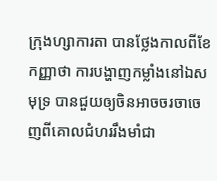ក្រុងហ្សាការតា បានថ្លែងកាលពីខែកញ្ញាថា ការបង្ហាញកម្លាំងនៅឯសមុទ្រ បានជួយឲ្យចិនអាចចរចាចេញពីគោលជំហររឹងមាំជា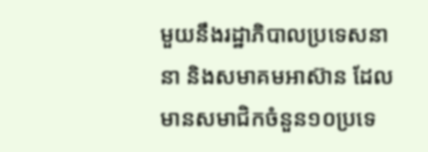មួយនឹងរដ្ឋាភិបាលប្រទេសនានា និងសមាគមអាស៊ាន ដែលមានសមាជិកចំនួន១០ប្រទេ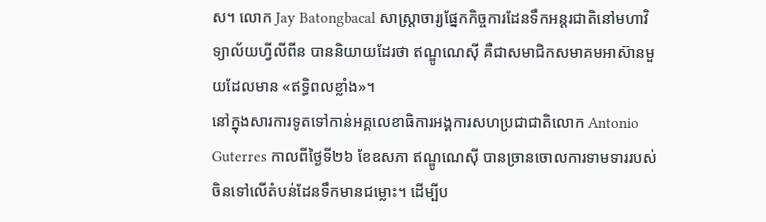ស។ លោក Jay Batongbacal សាស្រ្តាចារ្យផ្នែកកិច្ចការដែនទឹកអន្តរជាតិនៅមហាវិទ្យាល័យហ្វីលីពីន បាននិយាយដែរថា ឥណ្ឌូណេស៊ី គឺជាសមាជិកសមាគមអាស៊ានមួយដែលមាន «ឥទ្ធិពលខ្លាំង»។
នៅក្នុងសារការទូតទៅកាន់អគ្គលេខាធិការអង្គការសហប្រជាជាតិលោក Antonio Guterres កាលពីថ្ងៃទី២៦ ខែឧសភា ឥណ្ឌូណេស៊ី បានច្រានចោលការទាមទាររបស់ចិនទៅលើតំបន់ដែនទឹកមានជម្លោះ។ ដើម្បីប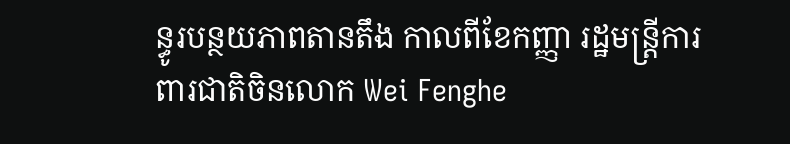ន្ធូរបន្ថយភាពតានតឹង កាលពីខែកញ្ញា រដ្ឋមន្រ្តីការពារជាតិចិនលោក Wei Fenghe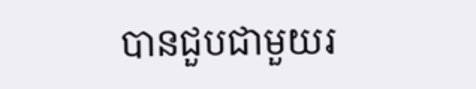បានជួបជាមួយរ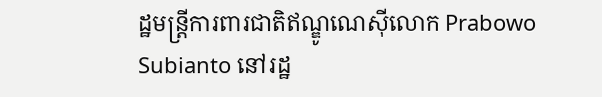ដ្ឋមន្រ្តីការពារជាតិឥណ្ឌូណេស៊ីលោក Prabowo Subianto នៅរដ្ឋ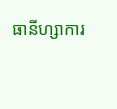ធានីហ្សាការ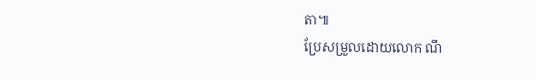តា៕
ប្រែសម្រួលដោយលោក ណឹ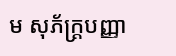ម សុភ័ក្រ្តបញ្ញា